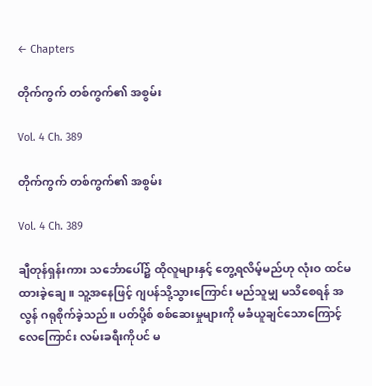← Chapters

တိုက်ကွက် တစ်ကွက်၏ အစွမ်း

Vol. 4 Ch. 389

တိုက်ကွက် တစ်ကွက်၏ အစွမ်း

Vol. 4 Ch. 389

ချီတုန်ရှန်းကား သင်္ဘောပေါ်၌ ထိုလူများနှင့် တွေ့ရလိမ့်မည်ဟု လုံးဝ ထင်မထားခဲ့ချေ။ သူ့အနေဖြင့် ဂျပန်သို့သွားကြောင်း မည်သူမျှ မသိစေရန် အလွန် ဂရုစိုက်ခဲ့သည်။ ပတ်ပို့စ် စစ်ဆေးမှုများကို မခံယူချင်သောကြောင့် လေကြောင်း လမ်းခရီးကိုပင် မ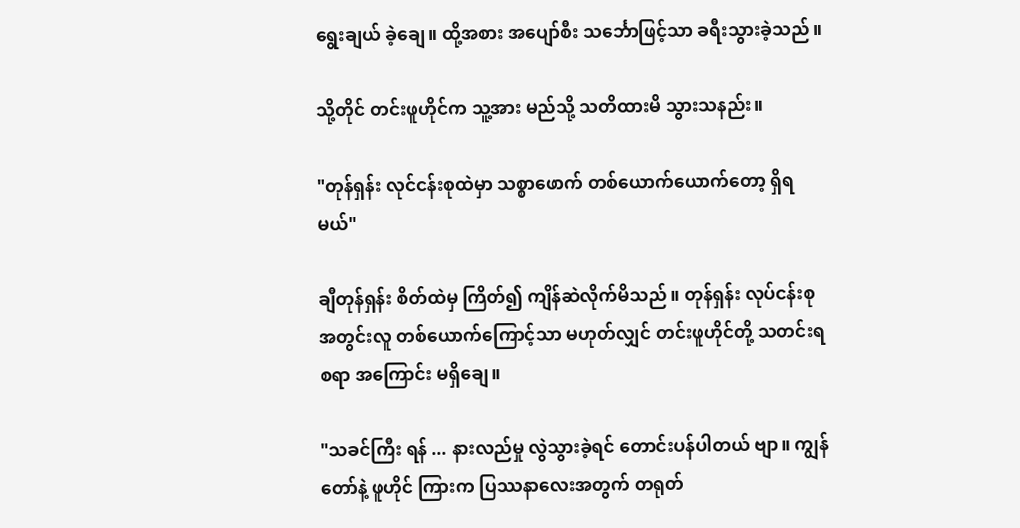ရွေးချယ် ခဲ့ချေ။ ထို့အစား အပျော်စီး သင်္ဘောဖြင့်သာ ခရီးသွားခဲ့သည်။

သို့တိုင် တင်းဖူဟိုင်က သူ့အား မည်သို့ သတိထားမိ သွားသနည်း။

"တုန်ရှန်း လုင်ငန်းစုထဲမှာ သစ္စာဖောက် တစ်ယောက်ယောက်တော့ ရှိရမယ်"

ချီတုန်ရှန်း စိတ်ထဲမှ ကြိတ်၍ ကျိန်ဆဲလိုက်မိသည်။ တုန်ရှန်း လုပ်ငန်းစု အတွင်းလူ တစ်ယောက်ကြောင့်သာ မဟုတ်လျှင် တင်းဖူဟိုင်တို့ သတင်းရစရာ အကြောင်း မရှိချေ။

"သခင်ကြီး ရန် ... နားလည်မှု လွဲသွားခဲ့ရင် တောင်းပန်ပါတယ် ဗျာ။ ကျွန်တော်နဲ့ ဖူဟိုင် ကြားက ပြဿနာလေးအတွက် တရုတ်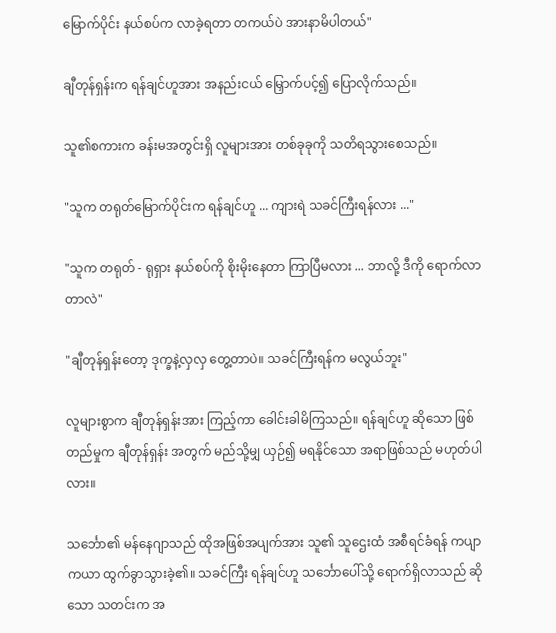မြောက်ပိုင်း နယ်စပ်က လာခဲ့ရတာ တကယ်ပဲ အားနာမိပါတယ်"

ချီတုန်ရှန်းက ရန်ချင်ဟူအား အနည်းငယ် မြှောက်ပင့်၍ ပြောလိုက်သည်။

သူ၏စကားက ခန်းမအတွင်းရှိ လူများအား တစ်ခုခုကို သတိရသွားစေသည်။

"သူက တရုတ်မြောက်ပိုင်းက ရန်ချင်ဟူ ... ကျားရဲ သခင်ကြီးရန်လား ..."

"သူက တရုတ် - ရုရှား နယ်စပ်ကို စိုးမိုးနေတာ ကြာပြီမလား ... ဘာလို့ ဒီကို ရောက်လာတာလဲ"

"ချီတုန်ရှန်းတော့ ဒုက္ခနဲ့လှလှ တွေ့တာပဲ။ သခင်ကြီးရန်က မလွယ်ဘူး"

လူများစွာက ချီတုန်ရှန်းအား ကြည့်ကာ ခေါင်းခါမိကြသည်။ ရန်ချင်ဟူ ဆိုသော ဖြစ်တည်မှုက ချီတုန်ရှန်း အတွက် မည်သို့မျှ ယှဉ်၍ မရနိုင်သော အရာဖြစ်သည် မဟုတ်ပါလား။

သင်္ဘော၏ မန်နေဂျာသည် ထိုအဖြစ်အပျက်အား သူ၏ သူဌေးထံ အစီရင်ခံရန် ကပျာကယာ ထွက်ခွာသွားခဲ့၏။ သခင်ကြီး ရန်ချင်ဟူ သင်္ဘောပေါ်သို့ ရောက်ရှိလာသည် ဆိုသော သတင်းက အ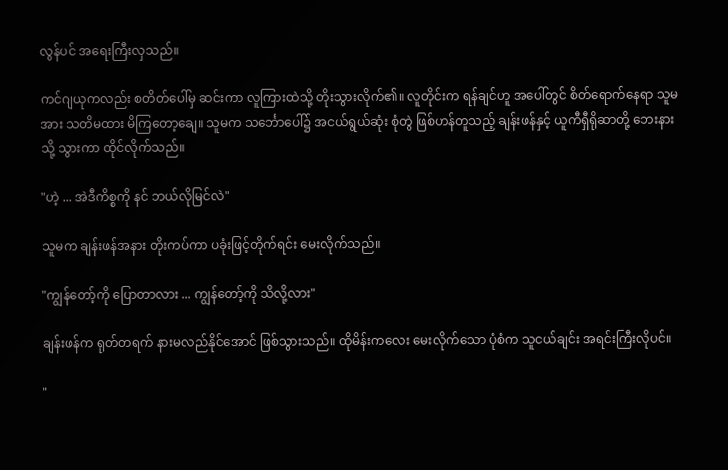လွန်ပင် အရေးကြီးလှသည်။

ကင်ဂျယုကလည်း စတိတ်ပေါ်မှ ဆင်းကာ လူကြားထဲသို့ တိုးသွားလိုက်၏။ လူတိုင်းက ရန်ချင်ဟူ အပေါ်တွင် စိတ်ရောက်နေရာ သူမအား သတိမထား မိကြတော့ချေ။ သူမက သင်္ဘောပေါ်၌ အငယ်ရွယ်ဆုံး စုံတွဲ ဖြစ်ဟန်တူသည့် ချန်းဖန်နှင့် ယူကီရှီရိုဆာတို့ ဘေးနားသို့ သွားကာ ထိုင်လိုက်သည်။

"ဟဲ့ ... အဲဒီကိစ္စကို နင် ဘယ်လိုမြင်လဲ"

သူမက ချန်းဖန်အနား တိုးကပ်ကာ ပခုံးဖြင့်တိုက်ရင်း မေးလိုက်သည်။

"ကျွန်တော့်ကို ပြောတာလား ... ကျွန်တော့်ကို သိလို့လား"

ချန်းဖန်က ရုတ်တရက် နားမလည်နိုင်အောင် ဖြစ်သွားသည်။ ထိုမိန်းကလေး မေးလိုက်သော ပုံစံက သူငယ်ချင်း အရင်းကြီးလိုပင်။

"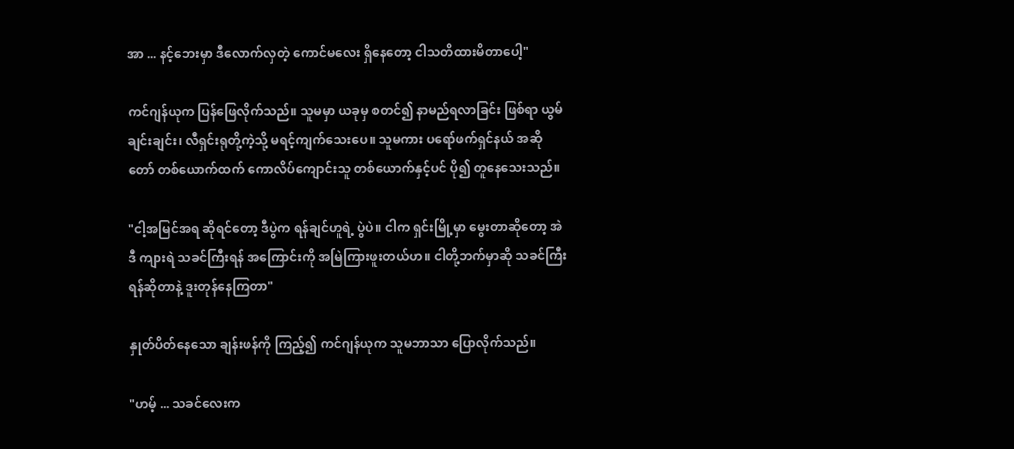အာ ... နင့်ဘေးမှာ ဒီလောက်လှတဲ့ ကောင်မလေး ရှိနေတော့ ငါသတိထားမိတာပေါ့"

ကင်ဂျန်ယုက ပြန်ဖြေလိုက်သည်။ သူမမှာ ယခုမှ စတင်၍ နာမည်ရလာခြင်း ဖြစ်ရာ ယွမ်ချင်းချင်း၊ လီရှင်းရုတို့ကဲ့သို့ မရင့်ကျက်သေးပေ။ သူမကား ပရော်ဖက်ရှင်နယ် အဆိုတော် တစ်ယောက်ထက် ကောလိပ်ကျောင်းသူ တစ်ယောက်နှင့်ပင် ပို၍ တူနေသေးသည်။

"ငါ့အမြင်အရ ဆိုရင်တော့ ဒီပွဲက ရန်ချင်ဟူရဲ့ ပွဲပဲ။ ငါက ရှင်းမြို့မှာ မွေးတာဆိုတော့ အဲဒီ ကျားရဲ သခင်ကြီးရန် အကြောင်းကို အမြဲကြားဖူးတယ်ဟ။ ငါတို့ဘက်မှာဆို သခင်ကြီးရန်ဆိုတာနဲ့ ဒူးတုန်နေကြတာ"

နှုတ်ပိတ်နေသော ချန်းဖန်ကို ကြည့်၍ ကင်ဂျန်ယုက သူမဘာသာ ပြောလိုက်သည်။

"ဟမ့် ... သခင်လေးက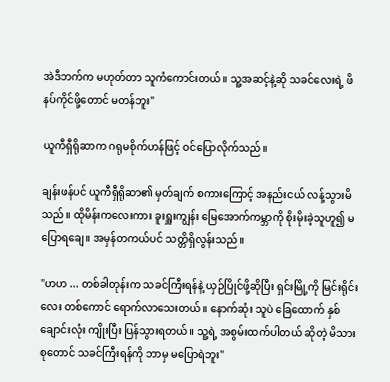အဲဒီဘက်က မဟုတ်တာ သူကံကောင်းတယ်။ သူ့အဆင့်နဲ့ဆို သခင်လေးရဲ့ ဖိနပ်ကိုင်ဖို့တောင် မတန်ဘူး"

ယူကီရှီရိုဆာက ဂရုမစိုက်ဟန်ဖြင့် ဝင်ပြောလိုက်သည်။

ချန်းဖန်ပင် ယူကီရှီရိုဆာ၏ မှတ်ချက် စကားကြောင့် အနည်းငယ် လန့်သွားမိသည်။ ထိုမိန်းကလေးကား ခူးရှူးကျွန်း မြေအောက်ကမ္ဘာကို စိုးမိုးခဲ့သူဟူ၍ မပြောရချေ။ အမှန်တကယ်ပင် သတ္တိရှိလွန်းသည်။

"ဟဟ ... တစ်ခါတုန်းက သခင်ကြီးရန်နဲ့ ယှဉ်ပြိုင်ဖို့ဆိုပြီး ရှင်းမြို့ကို မြင်းရိုင်းလေး တစ်ကောင် ရောက်လာသေးတယ်။ နောက်ဆုံး သူပဲ ခြေထောက် နှစ်ချောင်းလုံး ကျိုးပြီး ပြန်သွားရတယ်။ သူ့ရဲ့ အစွမ်းထက်ပါတယ် ဆိုတဲ့ မိသားစုတောင် သခင်ကြီးရန်ကို ဘာမှ မပြောရဲဘူး"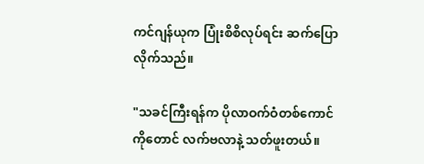ကင်ဂျန်ယုက ပြုံးစိစိလုပ်ရင်း ဆက်ပြောလိုက်သည်။

"သခင်ကြီးရန်က ပိုလာဝက်ဝံတစ်ကောင် ကိုတောင် လက်ဗလာနဲ့ သတ်ဖူးတယ်။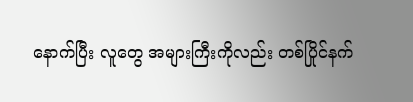နောက်ပြီး လူတွေ အများကြီးကိုလည်း တစ်ပြိုင်နက်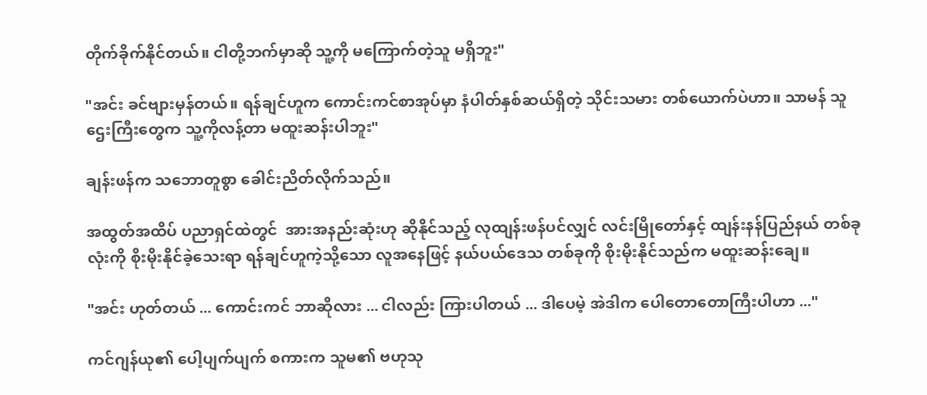တိုက်ခိုက်နိုင်တယ်။ ငါတို့ဘက်မှာဆို သူ့ကို မကြောက်တဲ့သူ မရှိဘူး"

"အင်း ခင်ဗျားမှန်တယ်။ ရန်ချင်ဟူက ကောင်းကင်စာအုပ်မှာ နံပါတ်နှစ်ဆယ်ရှိတဲ့ သိုင်းသမား တစ်ယောက်ပဲဟာ။ သာမန် သူဌေးကြီးတွေက သူ့ကိုလန့်တာ မထူးဆန်းပါဘူး"

ချန်းဖန်က သဘောတူစွာ ခေါင်းညိတ်လိုက်သည်။

အထွတ်အထိပ် ပညာရှင်ထဲတွင်  အားအနည်းဆုံးဟု ဆိုနိုင်သည့် လုထျန်းဖန်ပင်လျှင် လင်းမြိုတော်နှင့် ထျန်းနန်ပြည်နယ် တစ်ခုလုံးကို စိုးမိုးနိုင်ခဲ့သေးရာ ရန်ချင်ဟူကဲ့သို့သော လူအနေဖြင့် နယ်ပယ်ဒေသ တစ်ခုကို စိုးမိုးနိုင်သည်က မထူးဆန်းချေ။

"အင်း ဟုတ်တယ် ... ကောင်းကင် ဘာဆိုလား ... ငါလည်း ကြားပါတယ် ... ဒါပေမဲ့ အဲဒါက ပေါတောတောကြီးပါဟာ ..."

ကင်ဂျန်ယု၏ ပေါ့ပျက်ပျက် စကားက သူမ၏ ဗဟုသု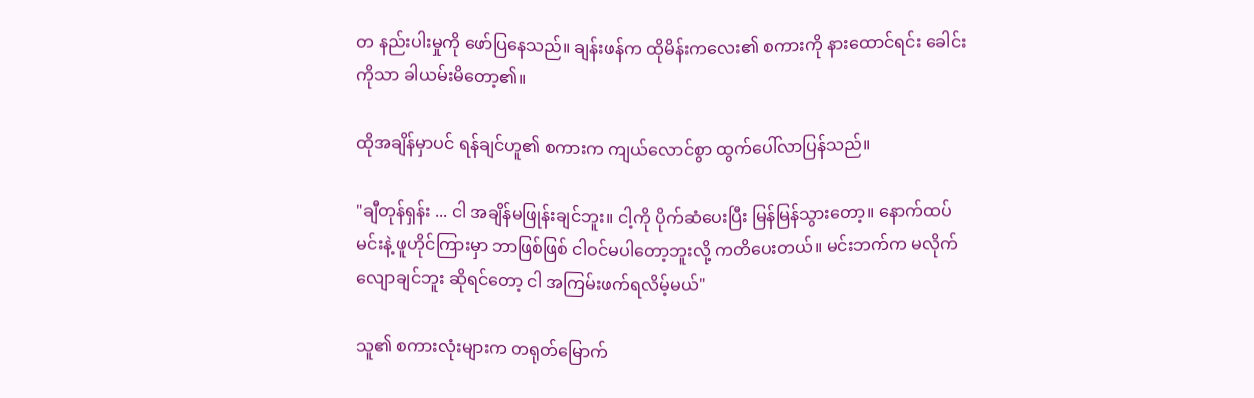တ နည်းပါးမှုကို ဖော်ပြနေသည်။ ချန်းဖန်က ထိုမိန်းကလေး၏ စကားကို နားထောင်ရင်း ခေါင်းကိုသာ ခါယမ်းမိတော့၏။

ထိုအချိန်မှာပင် ရန်ချင်ဟူ၏ စကားက ကျယ်လောင်စွာ ထွက်ပေါ်လာပြန်သည်။

"ချီတုန်ရှန်း ... ငါ အချိန်မဖြုန်းချင်ဘူး။ ငါ့ကို ပိုက်ဆံပေးပြီး မြန်မြန်သွားတော့။ နောက်ထပ် မင်းနဲ့ ဖူဟိုင်ကြားမှာ ဘာဖြစ်ဖြစ် ငါဝင်မပါတော့ဘူးလို့ ကတိပေးတယ်။ မင်းဘက်က မလိုက်လျောချင်ဘူး ဆိုရင်တော့ ငါ အကြမ်းဖက်ရလိမ့်မယ်"

သူ၏ စကားလုံးများက တရုတ်မြောက်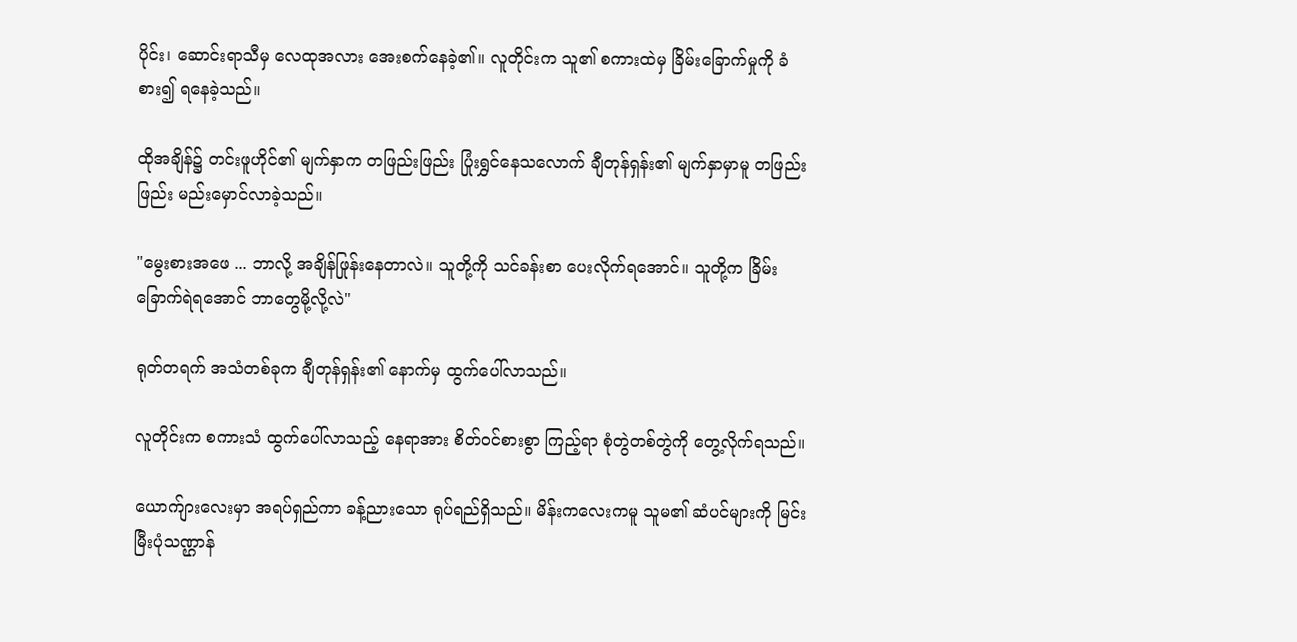ပိုင်း၊ ဆောင်းရာသီမှ လေထုအလား အေးစက်နေခဲ့၏။ လူတိုင်းက သူ၏ စကားထဲမှ ခြိမ်းခြောက်မှုကို ခံစား၍ ရနေခဲ့သည်။

ထိုအချိန်၌ တင်းဖူဟိုင်၏ မျက်နှာက တဖြည်းဖြည်း ပြုံးရွှင်နေသလောက် ချီတုန်ရှန်း၏ မျက်နှာမှာမူ တဖြည်းဖြည်း မည်းမှောင်လာခဲ့သည်။

"မွေးစားအဖေ ... ဘာလို့ အချိန်ဖြုန်းနေတာလဲ။ သူတို့ကို သင်ခန်းစာ ပေးလိုက်ရအောင်။ သူတို့က ခြိမ်းခြောက်ရဲရအောင် ဘာတွေမို့လို့လဲ"

ရုတ်တရက် အသံတစ်ခုက ချီတုန်ရှန်း၏ နောက်မှ ထွက်ပေါ်လာသည်။

လူတိုင်းက စကားသံ ထွက်ပေါ်လာသည့် နေရာအား စိတ်ဝင်စားစွာ ကြည့်ရာ စုံတွဲတစ်တွဲကို တွေ့လိုက်ရသည်။

ယောက်ျားလေးမှာ အရပ်ရှည်ကာ ခန့်ညားသော ရုပ်ရည်ရှိသည်။ မိန်းကလေးကမူ သူမ၏ ဆံပင်များကို မြင်းမြီးပုံသဏ္ဌာန်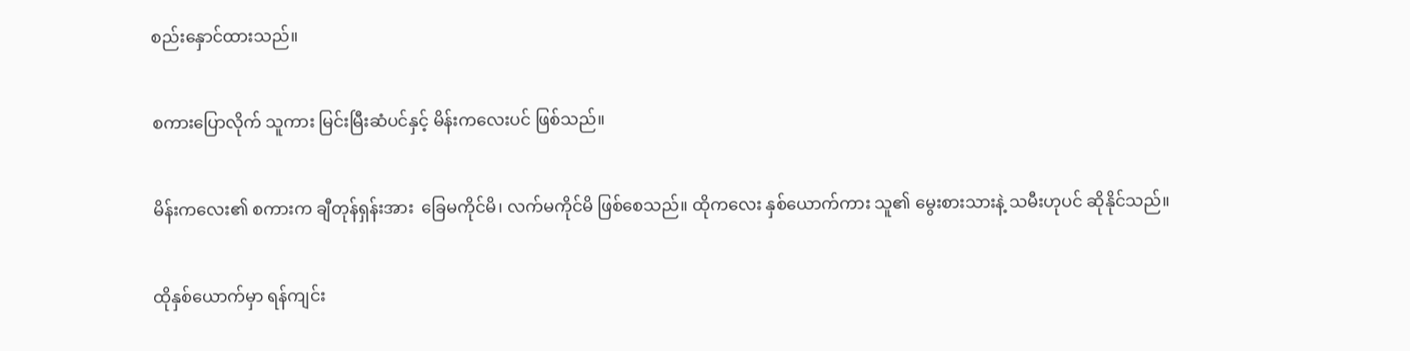စည်းနှောင်ထားသည်။

စကားပြောလိုက် သူကား မြင်းမြီးဆံပင်နှင့် မိန်းကလေးပင် ဖြစ်သည်။

မိန်းကလေး၏ စကားက ချီတုန်ရှန်းအား  ခြေမကိုင်မိ၊ လက်မကိုင်မိ ဖြစ်စေသည်။ ထိုကလေး နှစ်ယောက်ကား သူ၏ မွေးစားသားနဲ့ သမီးဟုပင် ဆိုနိုင်သည်။

ထိုနှစ်ယောက်မှာ ရန်ကျင်း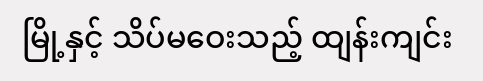မြို့နှင့် သိပ်မဝေးသည့် ထျန်းကျင်း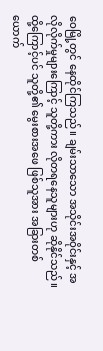ဝေမြို့တွင် နေထိုင်ကြသည်။ ချမ်းသာသော အသိုင်းအဝိုင်းနှင့် အလိုလိုက်မှုများကြောင့် သူတို့ကား လိုတရနေသူများဟု ဆိုနိုင်သည်။ ထို့ကြောင့်ပင် သူတို့၏ မွေးစားအဖေ ဖြစ်သူအား အခြားတစ်ယောက်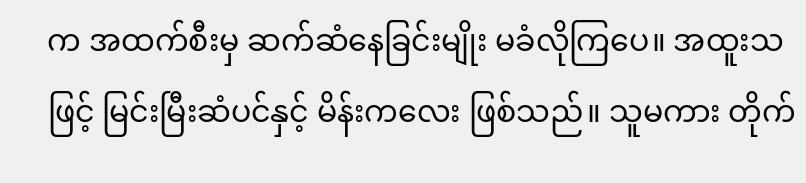က အထက်စီးမှ ဆက်ဆံနေခြင်းမျိုး မခံလိုကြပေ။ အထူးသဖြင့် မြင်းမြီးဆံပင်နှင့် မိန်းကလေး ဖြစ်သည်။ သူမကား တိုက်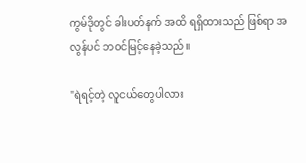ကွမ်ဒိုတွင် ခါးပတ်နက် အထိ ရရှိထားသည် ဖြစ်ရာ အလွန်ပင် ဘဝင်မြင့်နေခဲ့သည်။

"ရဲရင့်တဲ့ လူငယ်တွေပါလား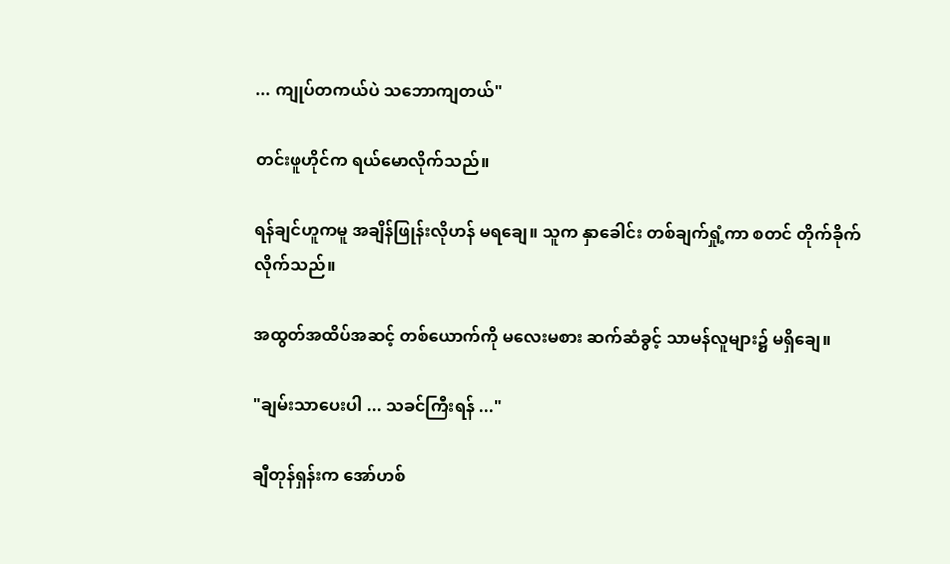... ကျုပ်တကယ်ပဲ သဘောကျတယ်"

တင်းဖူဟိုင်က ရယ်မောလိုက်သည်။

ရန်ချင်ဟူကမူ အချိန်ဖြုန်းလိုဟန် မရချေ။ သူက နှာခေါင်း တစ်ချက်ရှုံ့ကာ စတင် တိုက်ခိုက်လိုက်သည်။

အထွတ်အထိပ်အဆင့် တစ်ယောက်ကို မလေးမစား ဆက်ဆံခွင့် သာမန်လူများ၌ မရှိချေ။

"ချမ်းသာပေးပါ ... သခင်ကြီးရန် ..."

ချီတုန်ရှန်းက အော်ဟစ်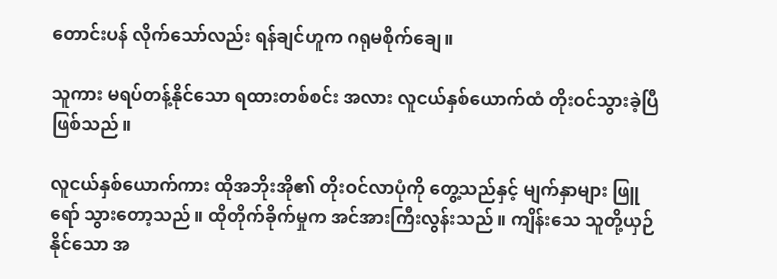တောင်းပန် လိုက်သော်လည်း ရန်ချင်ဟူက ဂရုမစိုက်ချေ။

သူကား မရပ်တန့်နိုင်သော ရထားတစ်စင်း အလား လူငယ်နှစ်ယောက်ထံ တိုးဝင်သွားခဲ့ပြီ ဖြစ်သည်။

လူငယ်နှစ်ယောက်ကား ထိုအဘိုးအို၏ တိုးဝင်လာပုံကို တွေ့သည်နှင့် မျက်နှာများ ဖြူရော် သွားတော့သည်။ ထိုတိုက်ခိုက်မှုက အင်အားကြီးလွန်းသည်။ ကျိန်းသေ သူတို့ယှဉ်နိုင်သော အ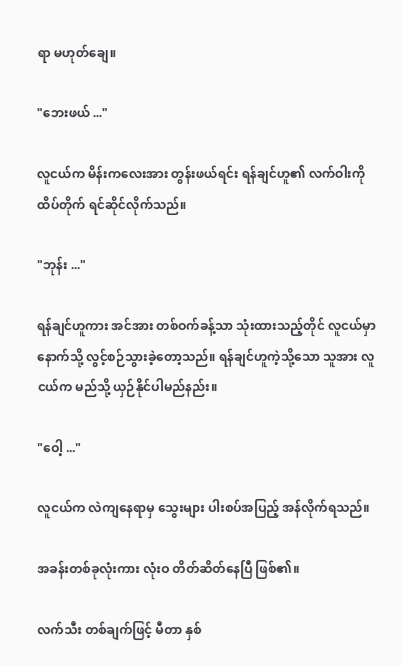ရာ မဟုတ်ချေ။

"ဘေးဖယ် ..."

လူငယ်က မိန်းကလေးအား တွန်းဖယ်ရင်း ရန်ချင်ဟူ၏ လက်ဝါးကို ထိပ်တိုက် ရင်ဆိုင်လိုက်သည်။

"ဘုန်း ..."

ရန်ချင်ဟူကား အင်အား တစ်ဝက်ခန့်သာ သုံးထားသည့်တိုင် လူငယ်မှာ နောက်သို့ လွင့်စဉ်သွားခဲ့တော့သည်။ ရန်ချင်ဟူကဲ့သို့သော သူအား လူငယ်က မည်သို့ ယှဉ်နိုင်ပါမည်နည်း။

"ဝေါ့ ..."

လူငယ်က လဲကျနေရာမှ သွေးများ ပါးစပ်အပြည့် အန်လိုက်ရသည်။

အခန်းတစ်ခုလုံးကား လုံးဝ တိတ်ဆိတ်နေပြီ ဖြစ်၏။

လက်သီး တစ်ချက်ဖြင့် မီတာ နှစ်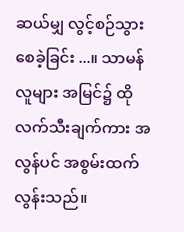ဆယ်မျှ လွင့်စဉ်သွားစေခဲ့ခြင်း ...။ သာမန်လူများ အမြင်၌ ထိုလက်သီးချက်ကား အလွန်ပင် အစွမ်းထက်လွန်းသည်။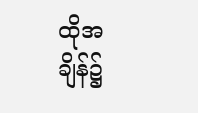ထိုအချိန်၌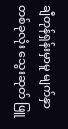ချီတုန်ရှန်းမှာမူ မျက်နှာတစ်ခုလုံး သွေးဆုတ် ဖြူ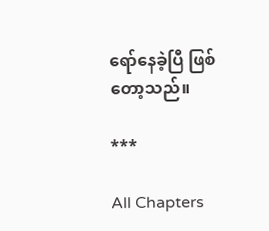ရော်နေခဲ့ပြီ ဖြစ်တော့သည်။

***

All Chapters